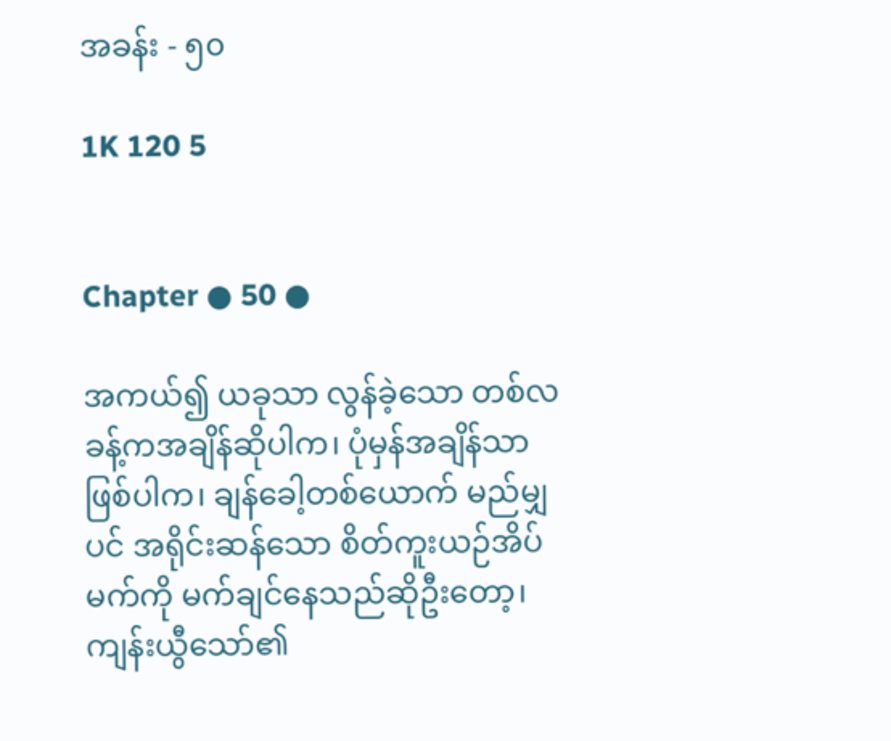အခန်း - ၅၀

1K 120 5


Chapter ● 50 ●

အကယ်၍ ယခုသာ လွန်ခဲ့သော တစ်လခန့်ကအချိန်ဆိုပါက၊ ပုံမှန်အချိန်သာဖြစ်ပါက၊ ချန်ခေါ့တစ်ယောက် မည်မျှပင် အရိုင်းဆန်သော စိတ်ကူးယဉ်အိပ်မက်ကို မက်ချင်နေသည်ဆိုဦးတော့၊ ကျန်းယွီသော်၏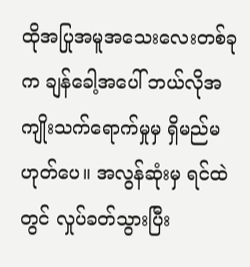ထိုအပြုအမူအသေးလေးတစ်ခုက ချန်ခေါ့အပေါ် ဘယ်လိုအကျိုးသက်ရောက်မှုမှ ရှိမည်မဟုတ်ပေ။ အလွန်ဆုံးမှ ရင်ထဲတွင် လှုပ်ခတ်သွားပြီး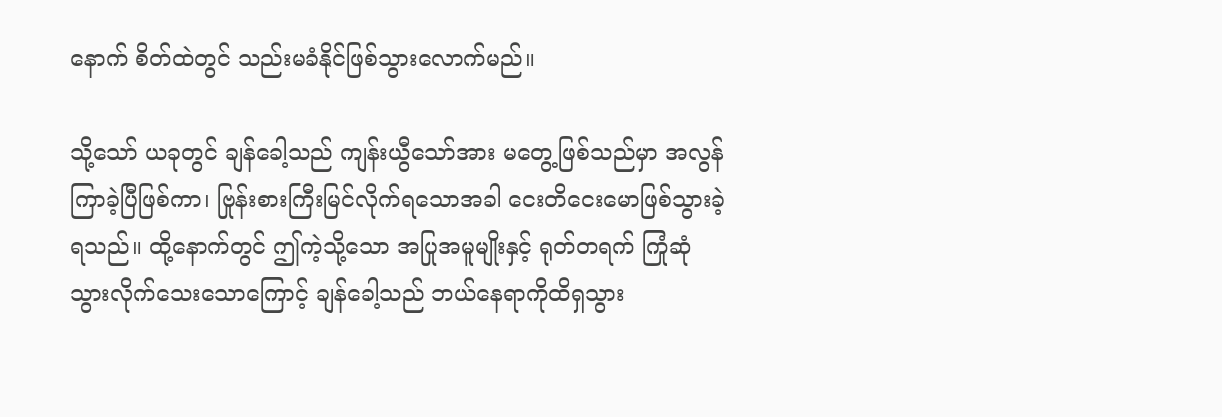နောက် စိတ်ထဲတွင် သည်းမခံနိုင်ဖြစ်သွားလောက်မည်။

သို့သော် ယခုတွင် ချန်ခေါ့သည် ကျန်းယွီသော်အား မတွေ့ဖြစ်သည်မှာ အလွန်ကြာခဲ့ပြီဖြစ်ကာ၊ ဗြုန်းစားကြီးမြင်လိုက်ရသောအခါ ငေးတိငေးမောဖြစ်သွားခဲ့ရသည်။ ထို့နောက်တွင် ဤကဲ့သို့သော အပြုအမူမျိုးနှင့် ရုတ်တရက် ကြုံဆုံသွားလိုက်သေးသောကြောင့် ချန်ခေါ့သည် ဘယ်နေရာကိုထိရှသွား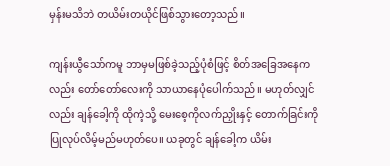မှန်းမသိဘဲ တယိမ်းတယိုင်ဖြစ်သွားတော့သည်။

ကျန်းယွီသော်ကမူ ဘာမှမဖြစ်ခဲ့သည့်ပုံစံဖြင့် စိတ်အခြေအနေကလည်း တော်တော်လေးကို သာယာနေပုံပေါက်သည်။ မဟုတ်လျှင်လည်း ချန်ခေါ့ကို ထိုကဲ့သို့ မေးစေ့ကိုလက်ညှိုးနှင့် တောက်ခြင်းကို ပြုလုပ်လိမ့်မည်မဟုတ်ပေ။ ယခုတွင် ချန်ခေါ့က ယိမ်း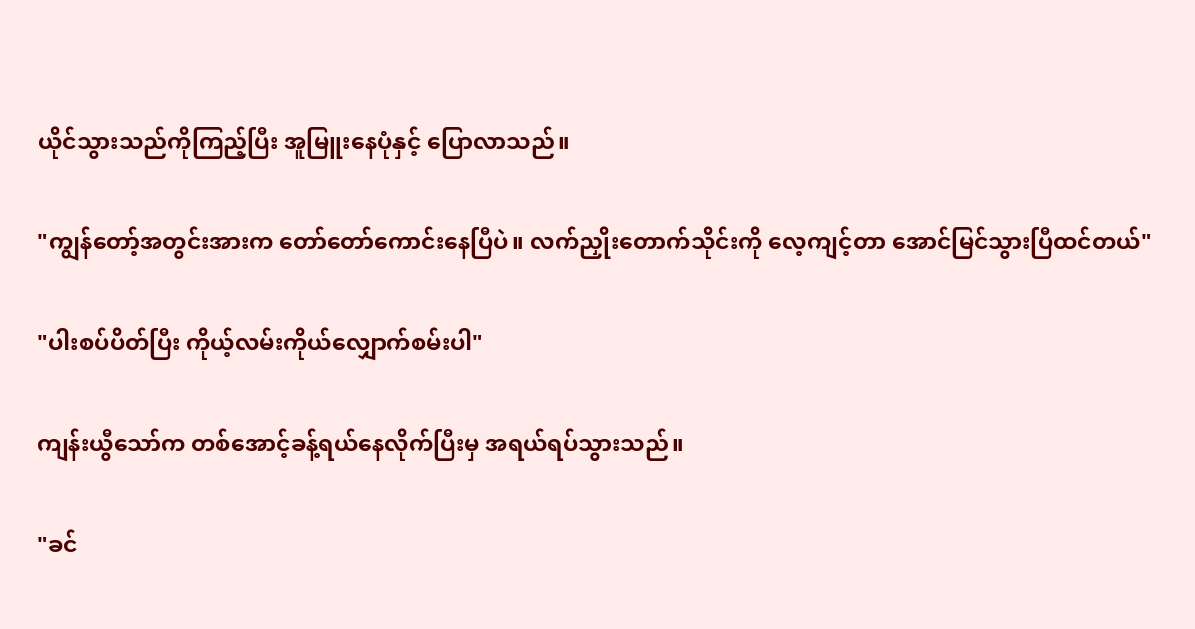ယိုင်သွားသည်ကိုကြည့်ပြီး အူမြူးနေပုံနှင့် ပြောလာသည်။

"ကျွန်တော့်အတွင်းအားက တော်တော်ကောင်းနေပြီပဲ။ လက်ညှိုးတောက်သိုင်းကို လေ့ကျင့်တာ အောင်မြင်သွားပြီထင်တယ်"

"ပါးစပ်ပိတ်ပြီး ကိုယ့်လမ်းကိုယ်လျှောက်စမ်းပါ"

ကျန်းယွီသော်က တစ်အောင့်ခန့်ရယ်နေလိုက်ပြီးမှ အရယ်ရပ်သွားသည်။

"ခင်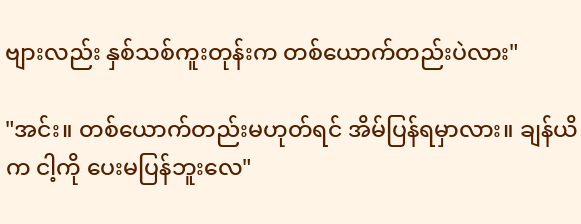ဗျားလည်း နှစ်သစ်ကူးတုန်းက တစ်ယောက်တည်းပဲလား"

"အင်း။ တစ်ယောက်တည်းမဟုတ်ရင် အိမ်ပြန်ရမှာလား။ ချန်ယိက ငါ့ကို ပေးမပြန်ဘူးလေ"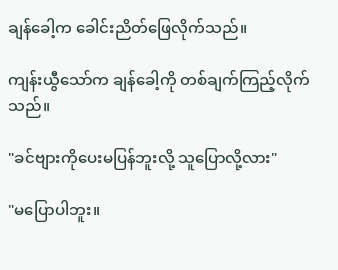ချန်ခေါ့က ခေါင်းညိတ်ဖြေလိုက်သည်။

ကျန်းယွီသော်က ချန်ခေါ့ကို တစ်ချက်ကြည့်လိုက်သည်။

"ခင်ဗျားကိုပေးမပြန်ဘူးလို့ သူပြောလို့လား"

"မပြောပါဘူး။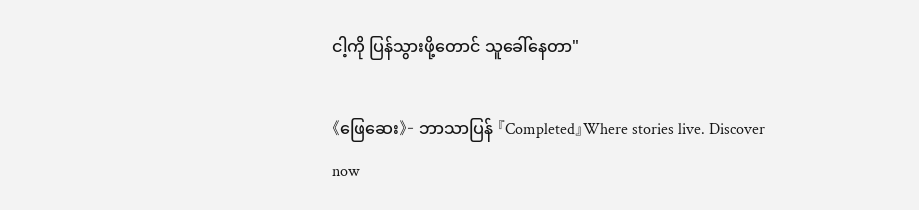ငါ့ကို ပြန်သွားဖို့တောင် သူခေါ်နေတာ"

《ဖြေဆေး》- ဘာသာပြန် 『Completed』Where stories live. Discover now